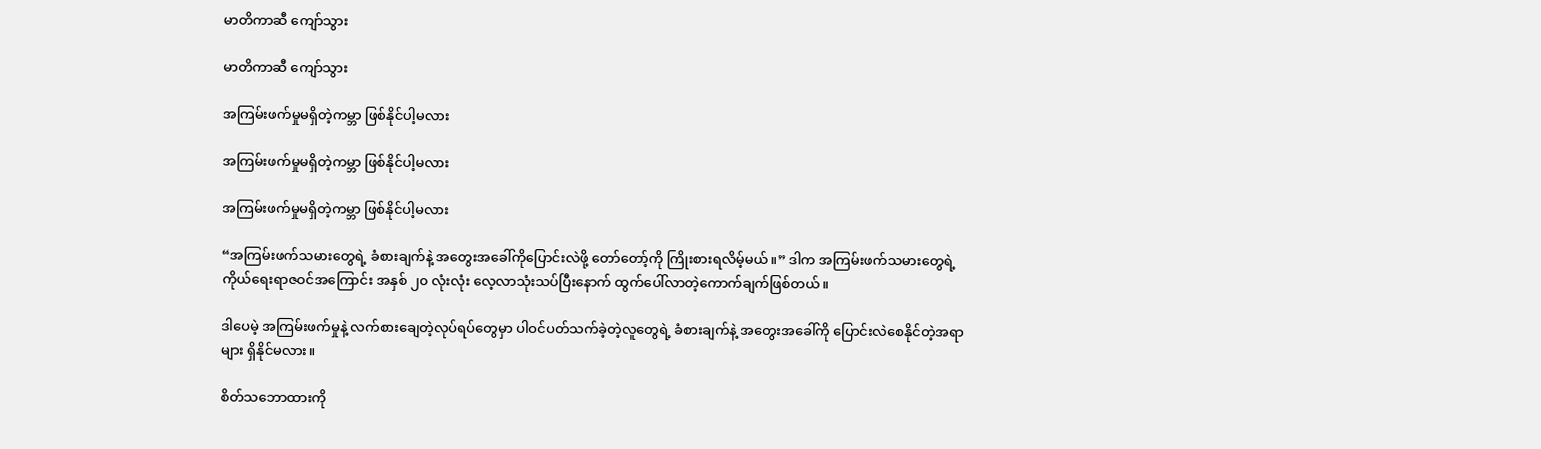မာတိကာဆီ ကျော်သွား

မာတိကာဆီ ကျော်သွား

အကြမ်းဖက်မှုမရှိတဲ့ကမ္ဘာ ဖြစ်နိုင်ပါ့မလား

အကြမ်းဖက်မှုမရှိတဲ့ကမ္ဘာ ဖြစ်နိုင်ပါ့မလား

အကြမ်းဖက်မှုမရှိတဲ့ကမ္ဘာ ဖြစ်နိုင်ပါ့မလား

“အကြမ်းဖက်သမားတွေရဲ့ ခံစားချက်နဲ့ အတွေးအခေါ်ကိုပြောင်းလဲဖို့ တော်တော့်ကို ကြိုးစားရလိမ့်မယ်။” ဒါက အကြမ်းဖက်သမားတွေရဲ့ကိုယ်ရေးရာဇဝင်အကြောင်း အနှစ် ၂၀ လုံးလုံး လေ့လာသုံးသပ်ပြီးနောက် ထွက်ပေါ်လာတဲ့ကောက်ချက်ဖြစ်တယ်။

ဒါပေမဲ့ အကြမ်းဖက်မှုနဲ့ လက်စားချေတဲ့လုပ်ရပ်တွေမှာ ပါဝင်ပတ်သက်ခဲ့တဲ့လူတွေရဲ့ ခံစားချက်နဲ့ အတွေးအခေါ်ကို ပြောင်းလဲစေနိုင်တဲ့အရာများ ရှိနိုင်မလား။

စိတ်သဘောထားကို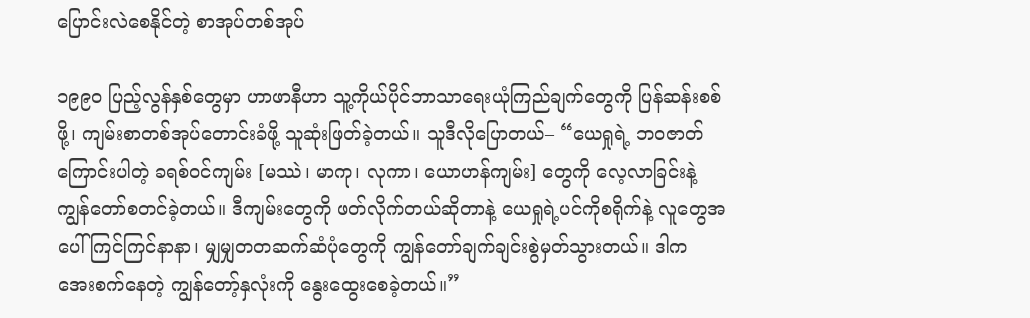ပြောင်းလဲစေနိုင်တဲ့ စာအုပ်တစ်အုပ်

၁၉၉၀ ပြည့်လွန်နှစ်တွေမှာ ဟာဖာနီဟာ သူ့ကိုယ်ပိုင်ဘာသာရေးယုံကြည်ချက်တွေကို ပြန်ဆန်းစစ်ဖို့၊ ကျမ်းစာတစ်အုပ်တောင်းခံဖို့ သူဆုံးဖြတ်ခဲ့တယ်။ သူဒီလိုပြောတယ်– “ယေရှုရဲ့ ဘဝဇာတ်ကြောင်းပါတဲ့ ခရစ်ဝင်ကျမ်း [မဿဲ၊ မာကု၊ လုကာ၊ ယောဟန်ကျမ်း] တွေကို လေ့လာခြင်းနဲ့ ကျွန်တော်စတင်ခဲ့တယ်။ ဒီကျမ်းတွေကို ဖတ်လိုက်တယ်ဆိုတာနဲ့ ယေရှုရဲ့ပင်ကိုစရိုက်နဲ့ လူတွေအပေါ် ကြင်ကြင်နာနာ၊ မျှမျှတတဆက်ဆံပုံတွေကို ကျွန်တော်ချက်ချင်းစွဲမှတ်သွားတယ်။ ဒါက အေးစက်နေတဲ့ ကျွန်တော့်နှလုံးကို နွေးထွေးစေခဲ့တယ်။”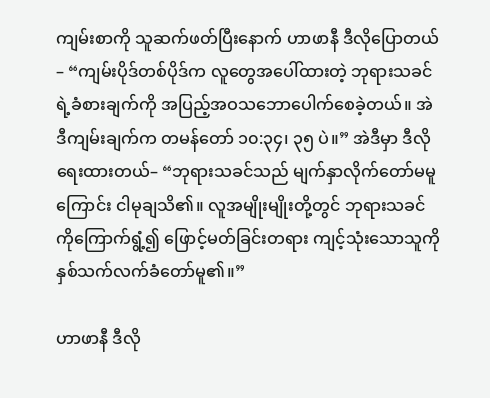ကျမ်းစာကို သူဆက်ဖတ်ပြီးနောက် ဟာဖာနီ ဒီလိုပြောတယ်– “ကျမ်းပိုဒ်တစ်ပိုဒ်က လူတွေအပေါ်ထားတဲ့ ဘုရားသခင်ရဲ့ခံစားချက်ကို အပြည့်အဝသဘောပေါက်စေခဲ့တယ်။ အဲဒီကျမ်းချက်က တမန်တော် ၁၀:၃၄၊ ၃၅ ပဲ။” အဲဒီမှာ ဒီလိုရေးထားတယ်– “ဘုရားသခင်သည် မျက်နှာလိုက်တော်မမူကြောင်း ငါမုချသိ၏။ လူအမျိုးမျိုးတို့တွင် ဘုရားသခင်ကိုကြောက်ရွံ့၍ ဖြောင့်မတ်ခြင်းတရား ကျင့်သုံးသောသူကို နှစ်သက်လက်ခံတော်မူ၏။”

ဟာဖာနီ ဒီလို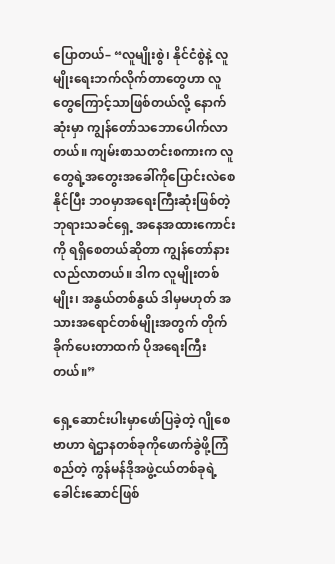ပြောတယ်– “လူမျိုးစွဲ၊ နိုင်ငံစွဲနဲ့ လူမျိုးရေးဘက်လိုက်တာတွေဟာ လူတွေကြောင့်သာဖြစ်တယ်လို့ နောက်ဆုံးမှာ ကျွန်တော်သဘောပေါက်လာတယ်။ ကျမ်းစာသတင်းစကားက လူတွေရဲ့အတွေးအခေါ်ကိုပြောင်းလဲစေနိုင်ပြီး ဘဝမှာအရေးကြီးဆုံးဖြစ်တဲ့ ဘုရားသခင်ရှေ့ အနေအထားကောင်းကို ရရှိစေတယ်ဆိုတာ ကျွန်တော်နားလည်လာတယ်။ ဒါက လူမျိုးတစ်မျိုး၊ အနွယ်တစ်နွယ် ဒါမှမဟုတ် အသားအရောင်တစ်မျိုးအတွက် တိုက်ခိုက်ပေးတာထက် ပိုအရေးကြီးတယ်။”

ရှေ့ဆောင်းပါးမှာဖော်ပြခဲ့တဲ့ ဂျိုစေဗာဟာ ရဲဌာနတစ်ခုကိုဖောက်ခွဲဖို့ကြံစည်တဲ့ ကွန်မန်ဒိုအဖွဲ့ငယ်တစ်ခုရဲ့ ခေါင်းဆောင်ဖြစ်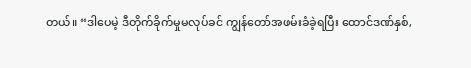တယ်။ “ဒါပေမဲ့ ဒီတိုက်ခိုက်မှုမလုပ်ခင် ကျွန်တော်အဖမ်းခံခဲ့ရပြီး ထောင်ဒဏ်နှစ်,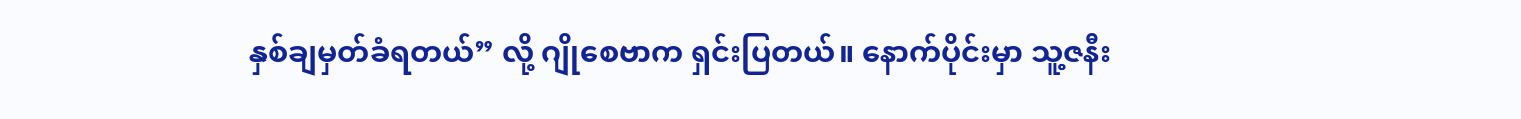နှစ်ချမှတ်ခံရတယ်” လို့ ဂျိုစေဗာက ရှင်းပြတယ်။ နောက်ပိုင်းမှာ သူ့ဇနီး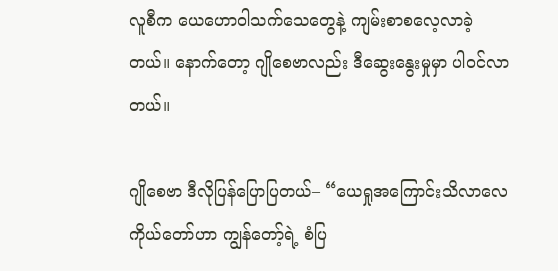လူစီက ယေဟောဝါသက်သေတွေနဲ့ ကျမ်းစာစလေ့လာခဲ့တယ်။ နောက်တော့ ဂျိုစေဗာလည်း ဒီဆွေးနွေးမှုမှာ ပါဝင်လာတယ်။

ဂျိုစေဗာ ဒီလိုပြန်ပြောပြတယ်– “ယေရှုအကြောင်းသိလာလေ ကိုယ်တော်ဟာ ကျွန်တော့်ရဲ့ စံပြ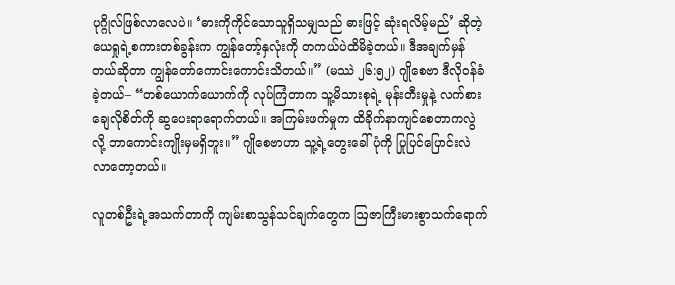ပုဂ္ဂိုလ်ဖြစ်လာလေပဲ။ ‘ဓားကိုကိုင်သောသူရှိသမျှသည် ဓားဖြင့် ဆုံးရလိမ့်မည်’ ဆိုတဲ့ ယေရှုရဲ့စကားတစ်ခွန်းက ကျွန်တော့်နှလုံးကို တကယ်ပဲထိမိခဲ့တယ်။ ဒီအချက်မှန်တယ်ဆိုတာ ကျွန်တော်ကောင်းကောင်းသိတယ်။” (မဿဲ ၂၆:၅၂) ဂျိုစေဗာ ဒီလိုဝန်ခံခဲ့တယ်– “တစ်ယောက်ယောက်ကို လုပ်ကြံတာက သူ့မိသားစုရဲ့ မုန်းတီးမှုနဲ့ လက်စားချေလိုစိတ်ကို ဆွပေးရာရောက်တယ်။ အကြမ်းဖက်မှုက ထိခိုက်နာကျင်စေတာကလွဲလို့ ဘာကောင်းကျိုးမှမရှိဘူး။” ဂျိုစေဗာဟာ သူ့ရဲ့တွေးခေါ်ပုံကို ပြုပြင်ပြောင်းလဲလာတော့တယ်။

လူတစ်ဦးရဲ့အသက်တာကို ကျမ်းစာသွန်သင်ချက်တွေက ဩဇာကြီးမားစွာသက်ရောက်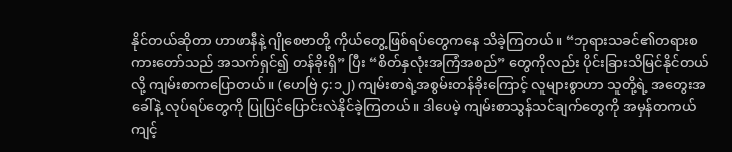နိုင်တယ်ဆိုတာ ဟာဖာနီနဲ့ ဂျိုစေဗာတို့ ကိုယ်တွေ့ဖြစ်ရပ်တွေကနေ သိခဲ့ကြတယ်။ “ဘုရားသခင်၏တရားစကားတော်သည် အသက်ရှင်၍ တန်ခိုးရှိ” ပြီး “စိတ်နှလုံးအကြံအစည်” တွေကိုလည်း ပိုင်းခြားသိမြင်နိုင်တယ်လို့ ကျမ်းစာကပြောတယ်။ (ဟေဗြဲ ၄:၁၂) ကျမ်းစာရဲ့အစွမ်းတန်ခိုးကြောင့် လူများစွာဟာ သူတို့ရဲ့ အတွေးအခေါ်နဲ့ လုပ်ရပ်တွေကို ပြုပြင်ပြောင်းလဲနိုင်ခဲ့ကြတယ်။ ဒါပေမဲ့ ကျမ်းစာသွန်သင်ချက်တွေကို အမှန်တကယ်ကျင့်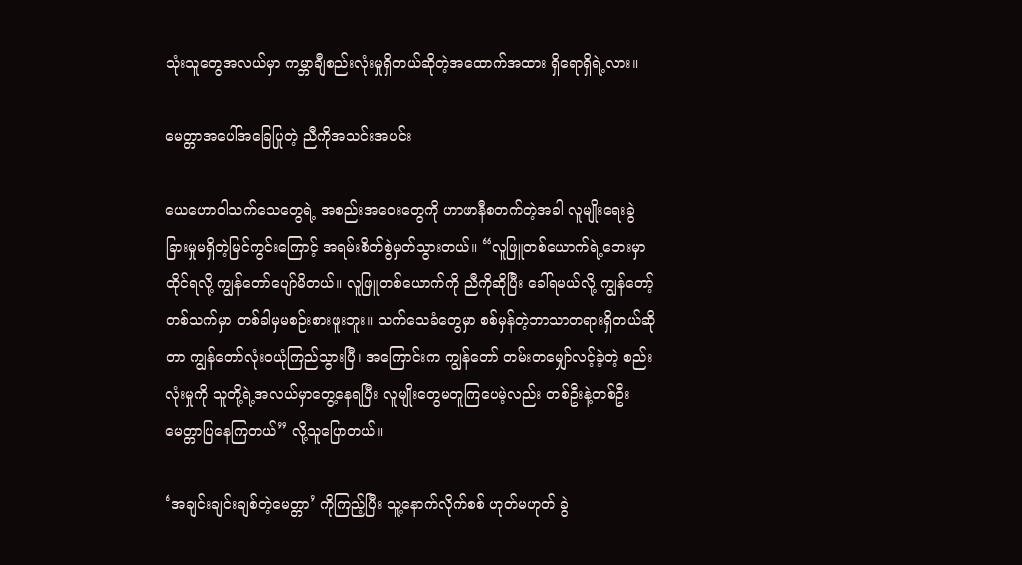သုံးသူတွေအလယ်မှာ ကမ္ဘာချီစည်းလုံးမှုရှိတယ်ဆိုတဲ့အထောက်အထား ရှိရောရှိရဲ့လား။

မေတ္တာအပေါ်အခြေပြုတဲ့ ညီကိုအသင်းအပင်း

ယေဟောဝါသက်သေတွေရဲ့ အစည်းအဝေးတွေကို ဟာဖာနီစတက်တဲ့အခါ လူမျိုးရေးခွဲခြားမှုမရှိတဲ့မြင်ကွင်းကြောင့် အရမ်းစိတ်စွဲမှတ်သွားတယ်။ “လူဖြူတစ်ယောက်ရဲ့ဘေးမှာထိုင်ရလို့ ကျွန်တော်ပျော်မိတယ်။ လူဖြူတစ်ယောက်ကို ညီကိုဆိုပြီး ခေါ်ရမယ်လို့ ကျွန်တော့်တစ်သက်မှာ တစ်ခါမှမစဉ်းစားဖူးဘူး။ သက်သေခံတွေမှာ စစ်မှန်တဲ့ဘာသာတရားရှိတယ်ဆိုတာ ကျွန်တော်လုံးဝယုံကြည်သွားပြီ၊ အကြောင်းက ကျွန်တော် တမ်းတမျှော်လင့်ခဲ့တဲ့ စည်းလုံးမှုကို သူတို့ရဲ့အလယ်မှာတွေ့နေရပြီး လူမျိုးတွေမတူကြပေမဲ့လည်း တစ်ဦးနဲ့တစ်ဦး မေတ္တာပြနေကြတယ်” လို့သူပြောတယ်။

‘အချင်းချင်းချစ်တဲ့မေတ္တာ’ ကိုကြည့်ပြီး သူ့နောက်လိုက်စစ် ဟုတ်မဟုတ် ခွဲ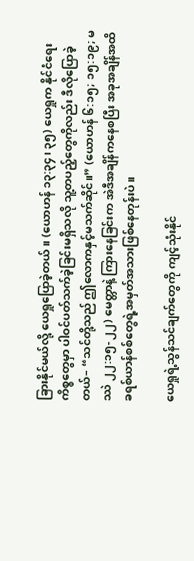ခြားနိုင်မယ်လို့ ယေရှုပြောခဲ့တယ်။ (ယောဟန် ၁၃:၃၄၊ ၃၅) ယေရှုက နိုင်ငံရေးကိစ္စတွေမှာ ပါဝင်ပတ်သက်ခဲ့ခြင်းမရှိသလို သူ့တပည့်တွေကိုလည်း ဒီလိုပြောခဲ့တယ်– “သင်တို့သည် ဤလောကနှင့်မသက်ဆိုင်။” (ယောဟန် ၆:၁၅; ၁၅:၁၉; မဿဲ ၂၂:၁၅-၂၂) မေတ္တာနဲ့ ကြားနေခြင်းက အဲဒီအချိန်ကနေစပြီး အခုအချိန်အထိ ခရစ်ယာန်စစ်တွေရဲ့အမှတ်အသားဖြစ်နေတုန်းပဲ။

ယေရှုရဲ့သွန်သင်ချက်တွေကို ကျင့်သုံးနိုင်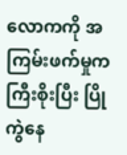လောကကို အကြမ်းဖက်မှုက ကြီးစိုးပြီး ပြိုကွဲနေ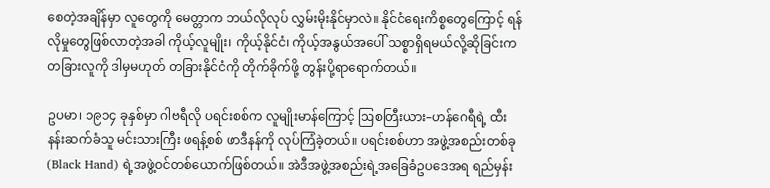စေတဲ့အချိန်မှာ လူတွေကို မေတ္တာက ဘယ်လိုလုပ် လွှမ်းမိုးနိုင်မှာလဲ။ နိုင်ငံရေးကိစ္စတွေကြောင့် ရန်လိုမှုတွေဖြစ်လာတဲ့အခါ ကိုယ့်လူမျိုး၊ ကိုယ့်နိုင်ငံ၊ ကိုယ့်အနွယ်အပေါ် သစ္စာရှိရမယ်လို့ဆိုခြင်းက တခြားလူကို ဒါမှမဟုတ် တခြားနိုင်ငံကို တိုက်ခိုက်ဖို့ တွန်းပို့ရာရောက်တယ်။

ဥပမာ၊ ၁၉၁၄ ခုနှစ်မှာ ဂါဗရီလို ပရင်းစစ်က လူမျိုးမာန်ကြောင့် ဩစတြီးယား–ဟန်ဂေရီရဲ့ ထီးနန်းဆက်ခံသူ မင်းသားကြီး ဖရန့်စစ် ဖာဒီနန်ကို လုပ်ကြံခဲ့တယ်။ ပရင်းစစ်ဟာ အဖွဲ့အစည်းတစ်ခု (Black Hand) ရဲ့အဖွဲ့ဝင်တစ်ယောက်ဖြစ်တယ်။ အဲဒီအဖွဲ့အစည်းရဲ့အခြေခံဥပဒေအရ ရည်မှန်း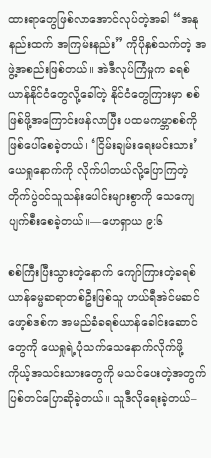ထားရာတွေဖြစ်လာအောင်လုပ်တဲ့အခါ “အနုနည်းထက် အကြမ်းနည်း” ကိုပိုနှစ်သက်တဲ့ အဖွဲ့အစည်းဖြစ်တယ်။ အဲဒီလုပ်ကြံမှုက ခရစ်ယာန်နိုင်ငံတွေလို့ခေါ်တဲ့ နိုင်ငံတွေကြားမှာ စစ်ဖြစ်ဖို့အကြောင်းဖန်လာပြီး ပထမကမ္ဘာစစ်ကို ဖြစ်ပေါ်စေခဲ့တယ်၊ ‘ငြိမ်းချမ်းရေးမင်းသား’ ယေရှုနောက်ကို လိုက်ပါတယ်လို့ပြောကြတဲ့ တိုက်ပွဲဝင်သူသန်းပေါင်းများစွာကို သေကျေပျက်စီးစေခဲ့တယ်။—ဟေရှာယ ၉:၆

စစ်ကြီးပြီးသွားတဲ့နောက် ကျော်ကြားတဲ့ခရစ်ယာန်ဓမ္မဆရာတစ်ဦးဖြစ်သူ ဟယ်ရီအဲင်မဆင် ဖော့စ်ဒစ်က အမည်ခံခရစ်ယာန်ခေါင်းဆောင်တွေကို ယေရှုရဲ့ပုံသက်သေနောက်လိုက်ဖို့ ကိုယ့်အသင်းသားတွေကို မသင်ပေးတဲ့အတွက် ပြစ်တင်ပြောဆိုခဲ့တယ်။ သူဒီလိုရေးခဲ့တယ်–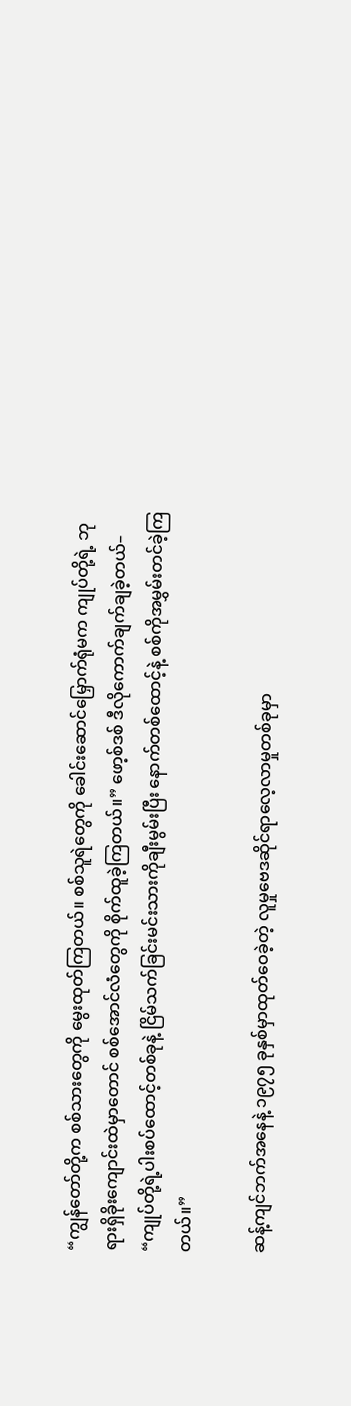“ကျွန်တော်တို့က စစ်သားတွေကို မွေးထုတ်ကြတယ်။ စစ်သူရဲတွေကို ခေါင်းဆောင်မြှောက်ရုံမက ကျုပ်တို့ရဲ့ ဘုရားရှိခိုးကျောင်းထဲမှာတောင် စစ်အောင်လံတွေကို စိုက်ထူခဲ့ကြတယ်။” ဖော့စ်ဒစ် ဒီလိုကောက်ချက်ချခဲ့တယ်– “ကျုပ်တို့ရဲ့ပါးစပ်ထောင့်တစ်ခုနဲ့ ငြိမ်သက်ခြင်းမင်းသားကိုချီးမွမ်းပြီး နောက်တစ်ထောင့်နဲ့ စစ်ကိုအမွှမ်းတင်ခဲ့ကြတယ်။”

ဆန့်ကျင်ဘက်အနေနဲ့ ၁၉၇၅ ခုနှစ်မှာထုတ်ဝေခဲ့တဲ့ လူမှုဗေဒဆိုင်ရာလေ့လာမှုတစ်ခုမှာ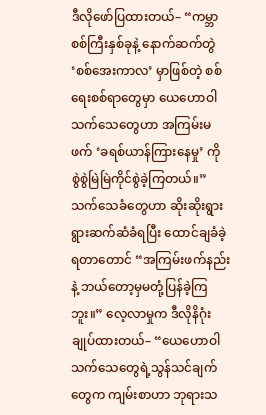ဒီလိုဖော်ပြထားတယ်– “ကမ္ဘာစစ်ကြီးနှစ်ခုနဲ့ နောက်ဆက်တွဲ ‘စစ်အေးကာလ’ မှာဖြစ်တဲ့ စစ်ရေးစစ်ရာတွေမှာ ယေဟောဝါသက်သေတွေဟာ အကြမ်းမဖက် ‘ခရစ်ယာန်ကြားနေမှု’ ကို စွဲစွဲမြဲမြဲကိုင်စွဲခဲ့ကြတယ်။” သက်သေခံတွေဟာ ဆိုးဆိုးရွားရွားဆက်ဆံခံရပြီး ထောင်ချခံခဲ့ရတာတောင် “အကြမ်းဖက်နည်းနဲ့ ဘယ်တော့မှမတုံ့ပြန်ခဲ့ကြဘူး။” လေ့လာမှုက ဒီလိုနိဂုံးချုပ်ထားတယ်– “ယေဟောဝါသက်သေတွေရဲ့သွန်သင်ချက်တွေက ကျမ်းစာဟာ ဘုရားသ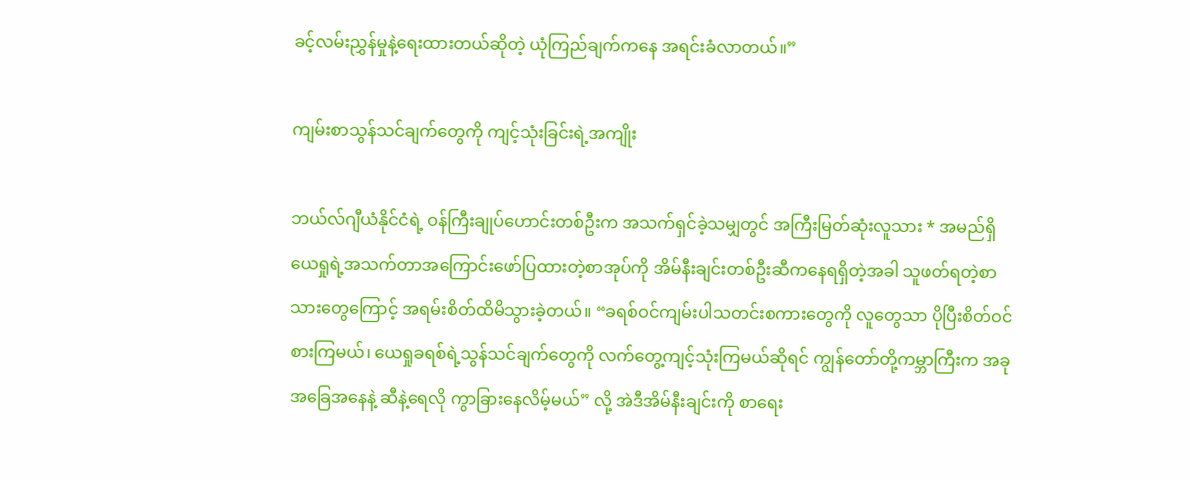ခင့်လမ်းညွှန်မှုနဲ့ရေးထားတယ်ဆိုတဲ့ ယုံကြည်ချက်ကနေ အရင်းခံလာတယ်။”

ကျမ်းစာသွန်သင်ချက်တွေကို ကျင့်သုံးခြင်းရဲ့အကျိုး

ဘယ်လ်ဂျီယံနိုင်ငံရဲ့ ဝန်ကြီးချုပ်ဟောင်းတစ်ဦးက အသက်ရှင်ခဲ့သမျှတွင် အကြီးမြတ်ဆုံးလူသား * အမည်ရှိ ယေရှုရဲ့အသက်တာအကြောင်းဖော်ပြထားတဲ့စာအုပ်ကို အိမ်နီးချင်းတစ်ဦးဆီကနေရရှိတဲ့အခါ သူဖတ်ရတဲ့စာသားတွေကြောင့် အရမ်းစိတ်ထိမိသွားခဲ့တယ်။ “ခရစ်ဝင်ကျမ်းပါသတင်းစကားတွေကို လူတွေသာ ပိုပြီးစိတ်ဝင်စားကြမယ်၊ ယေရှုခရစ်ရဲ့သွန်သင်ချက်တွေကို လက်တွေ့ကျင့်သုံးကြမယ်ဆိုရင် ကျွန်တော်တို့ကမ္ဘာကြီးက အခုအခြေအနေနဲ့ ဆီနဲ့ရေလို ကွာခြားနေလိမ့်မယ်” လို့ အဲဒီအိမ်နီးချင်းကို စာရေး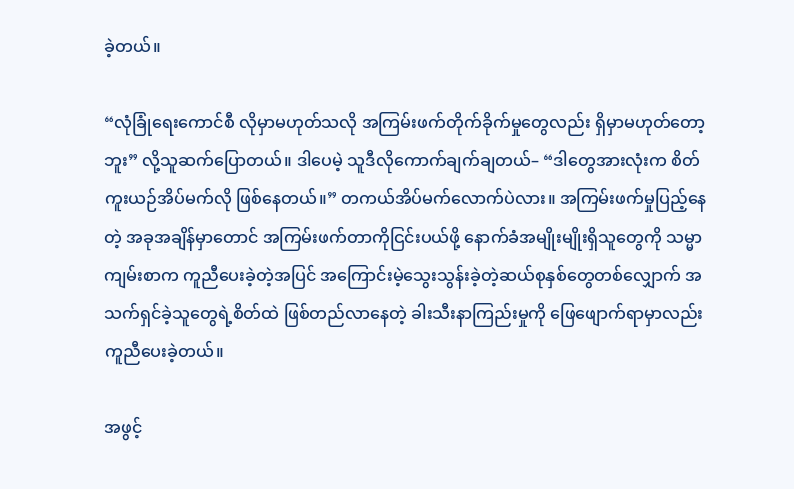ခဲ့တယ်။

“လုံခြုံရေးကောင်စီ လိုမှာမဟုတ်သလို အကြမ်းဖက်တိုက်ခိုက်မှုတွေလည်း ရှိမှာမဟုတ်တော့ဘူး” လို့သူဆက်ပြောတယ်။ ဒါပေမဲ့ သူဒီလိုကောက်ချက်ချတယ်– “ဒါတွေအားလုံးက စိတ်ကူးယဉ်အိပ်မက်လို ဖြစ်နေတယ်။” တကယ်အိပ်မက်လောက်ပဲလား။ အကြမ်းဖက်မှုပြည့်နေတဲ့ အခုအချိန်မှာတောင် အကြမ်းဖက်တာကိုငြင်းပယ်ဖို့ နောက်ခံအမျိုးမျိုးရှိသူတွေကို သမ္မာကျမ်းစာက ကူညီပေးခဲ့တဲ့အပြင် အကြောင်းမဲ့သွေးသွန်းခဲ့တဲ့ဆယ်စုနှစ်တွေတစ်လျှောက် အသက်ရှင်ခဲ့သူတွေရဲ့စိတ်ထဲ ဖြစ်တည်လာနေတဲ့ ခါးသီးနာကြည်းမှုကို ဖြေဖျောက်ရာမှာလည်း ကူညီပေးခဲ့တယ်။

အဖွင့်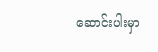ဆောင်းပါးမှာ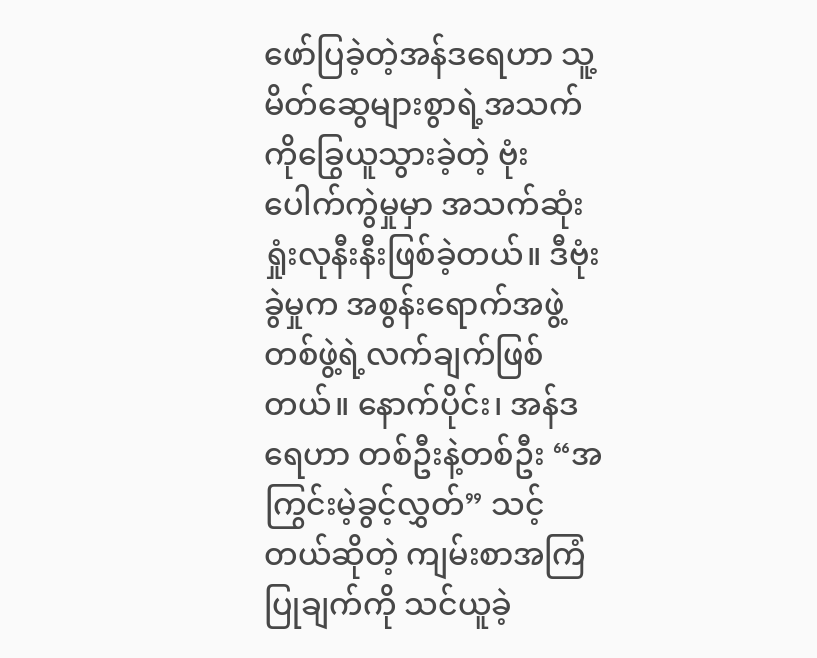ဖော်ပြခဲ့တဲ့အန်ဒရေဟာ သူ့မိတ်ဆွေများစွာရဲ့အသက်ကိုခြွေယူသွားခဲ့တဲ့ ဗုံးပေါက်ကွဲမှုမှာ အသက်ဆုံးရှုံးလုနီးနီးဖြစ်ခဲ့တယ်။ ဒီဗုံးခွဲမှုက အစွန်းရောက်အဖွဲ့တစ်ဖွဲ့ရဲ့လက်ချက်ဖြစ်တယ်။ နောက်ပိုင်း၊ အန်ဒရေဟာ တစ်ဦးနဲ့တစ်ဦး “အကြွင်းမဲ့ခွင့်လွှတ်” သင့်တယ်ဆိုတဲ့ ကျမ်းစာအကြံပြုချက်ကို သင်ယူခဲ့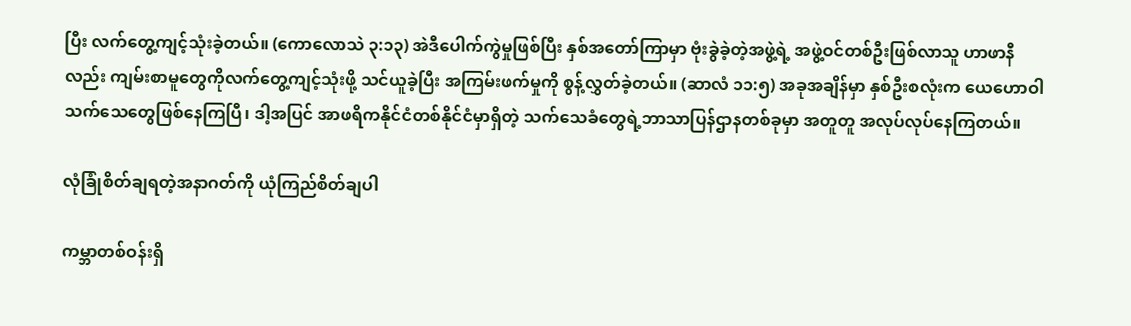ပြီး လက်တွေ့ကျင့်သုံးခဲ့တယ်။ (ကောလောသဲ ၃:၁၃) အဲဒီပေါက်ကွဲမှုဖြစ်ပြီး နှစ်အတော်ကြာမှာ ဗုံးခွဲခဲ့တဲ့အဖွဲ့ရဲ့ အဖွဲ့ဝင်တစ်ဦးဖြစ်လာသူ ဟာဖာနီလည်း ကျမ်းစာမူတွေကိုလက်တွေ့ကျင့်သုံးဖို့ သင်ယူခဲ့ပြီး အကြမ်းဖက်မှုကို စွန့်လွှတ်ခဲ့တယ်။ (ဆာလံ ၁၁:၅) အခုအချိန်မှာ နှစ်ဦးစလုံးက ယေဟောဝါသက်သေတွေဖြစ်နေကြပြီ၊ ဒါ့အပြင် အာဖရိကနိုင်ငံတစ်နိုင်ငံမှာရှိတဲ့ သက်သေခံတွေရဲ့ဘာသာပြန်ဌာနတစ်ခုမှာ အတူတူ အလုပ်လုပ်နေကြတယ်။

လုံခြုံစိတ်ချရတဲ့အနာဂတ်ကို ယုံကြည်စိတ်ချပါ

ကမ္ဘာတစ်ဝန်းရှိ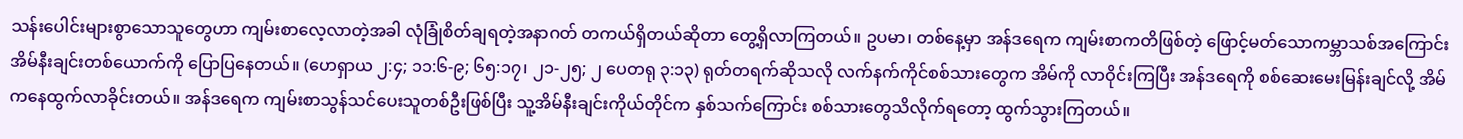သန်းပေါင်းများစွာသောသူတွေဟာ ကျမ်းစာလေ့လာတဲ့အခါ လုံခြုံစိတ်ချရတဲ့အနာဂတ် တကယ်ရှိတယ်ဆိုတာ တွေ့ရှိလာကြတယ်။ ဥပမာ၊ တစ်နေ့မှာ အန်ဒရေက ကျမ်းစာကတိဖြစ်တဲ့ ဖြောင့်မတ်သောကမ္ဘာသစ်အကြောင်း အိမ်နီးချင်းတစ်ယောက်ကို ပြောပြနေတယ်။ (ဟေရှာယ ၂:၄; ၁၁:၆-၉; ၆၅:၁၇၊ ၂၁-၂၅; ၂ ပေတရု ၃:၁၃) ရုတ်တရက်ဆိုသလို လက်နက်ကိုင်စစ်သားတွေက အိမ်ကို လာဝိုင်းကြပြီး အန်ဒရေကို စစ်ဆေးမေးမြန်းချင်လို့ အိမ်ကနေထွက်လာခိုင်းတယ်။ အန်ဒရေက ကျမ်းစာသွန်သင်ပေးသူတစ်ဦးဖြစ်ပြီး သူ့အိမ်နီးချင်းကိုယ်တိုင်က နှစ်သက်ကြောင်း စစ်သားတွေသိလိုက်ရတော့ ထွက်သွားကြတယ်။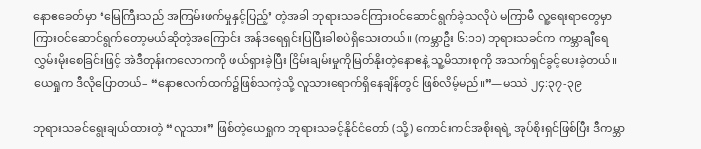နောဧခေတ်မှာ ‘မြေကြီးသည် အကြမ်းဖက်မှုနှင့်ပြည့်’ တဲ့အခါ ဘုရားသခင်ကြားဝင်ဆောင်ရွက်ခဲ့သလိုပဲ မကြာမီ လူ့ရေးရာတွေမှာ ကြားဝင်ဆောင်ရွက်တော့မယ်ဆိုတဲ့အကြောင်း အန်ဒရေရှင်းပြပြီးခါစပဲရှိသေးတယ်။ (ကမ္ဘာဦး ၆:၁၁) ဘုရားသခင်က ကမ္ဘာချီရေလွှမ်းမိုးစေခြင်းဖြင့် အဲဒီတုန်းကလောကကို ဖယ်ရှားခဲ့ပြီး ငြိမ်းချမ်းမှုကိုမြတ်နိုးတဲ့နောဧနဲ့ သူ့မိသားစုကို အသက်ရှင်ခွင့်ပေးခဲ့တယ်။ ယေရှုက ဒီလိုပြောတယ်– “နောဧလက်ထက်၌ဖြစ်သကဲ့သို့ လူသားရောက်ရှိနေချိန်တွင် ဖြစ်လိမ့်မည်။”—မဿဲ ၂၄:၃၇-၃၉

ဘုရားသခင်ရွေးချယ်ထားတဲ့ “လူသား” ဖြစ်တဲ့ယေရှုက ဘုရားသခင့်နိုင်ငံတော် (သို့) ကောင်းကင်အစိုးရရဲ့ အုပ်စိုးရှင်ဖြစ်ပြီး ဒီကမ္ဘာ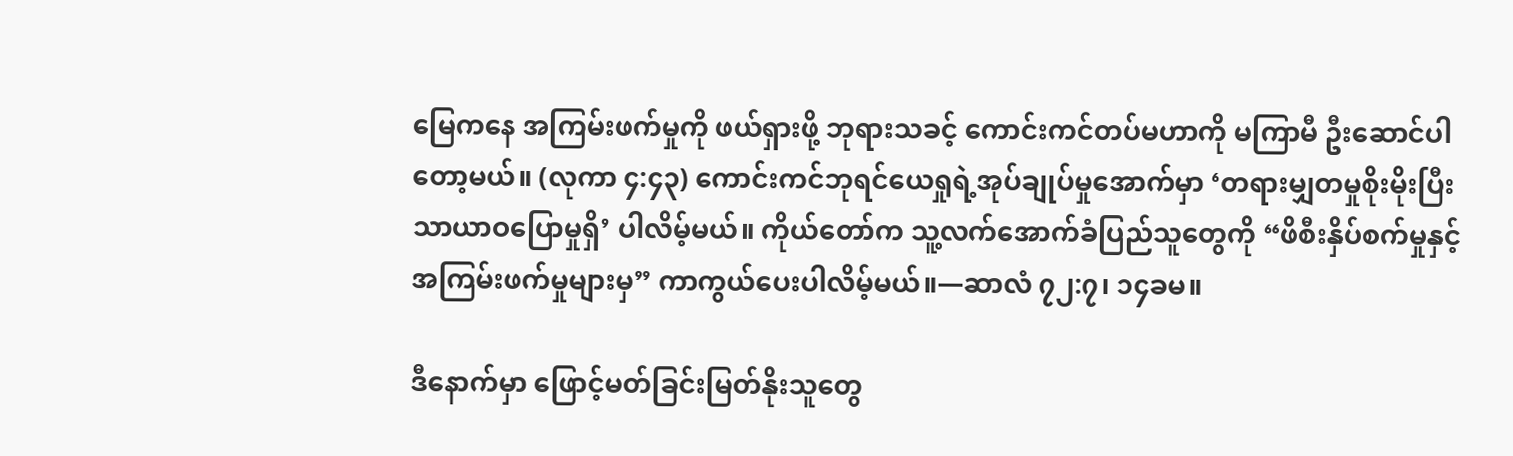မြေကနေ အကြမ်းဖက်မှုကို ဖယ်ရှားဖို့ ဘုရားသခင့် ကောင်းကင်တပ်မဟာကို မကြာမီ ဦးဆောင်ပါတော့မယ်။ (လုကာ ၄:၄၃) ကောင်းကင်ဘုရင်ယေရှုရဲ့အုပ်ချုပ်မှုအောက်မှာ ‘တရားမျှတမှုစိုးမိုးပြီး သာယာဝပြောမှုရှိ’ ပါလိမ့်မယ်။ ကိုယ်တော်က သူ့လက်အောက်ခံပြည်သူတွေကို “ဖိစီးနှိပ်စက်မှုနှင့် အကြမ်းဖက်မှုများမှ” ကာကွယ်ပေးပါလိမ့်မယ်။—ဆာလံ ၇၂:၇၊ ၁၄ခမ။

ဒီနောက်မှာ ဖြောင့်မတ်ခြင်းမြတ်နိုးသူတွေ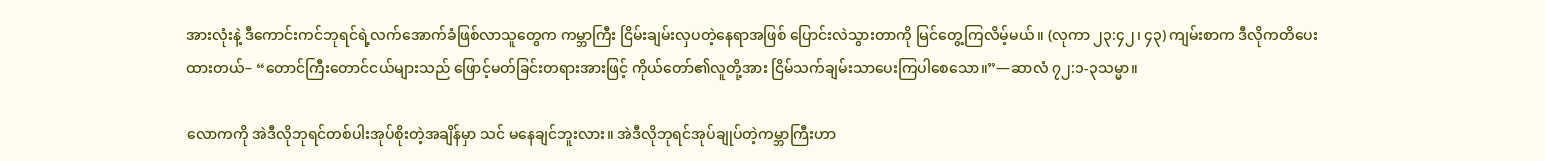အားလုံးနဲ့ ဒီကောင်းကင်ဘုရင်ရဲ့လက်အောက်ခံဖြစ်လာသူတွေက ကမ္ဘာကြီး ငြိမ်းချမ်းလှပတဲ့နေရာအဖြစ် ပြောင်းလဲသွားတာကို မြင်တွေ့ကြလိမ့်မယ်။ (လုကာ ၂၃:၄၂၊ ၄၃) ကျမ်းစာက ဒီလိုကတိပေးထားတယ်– “တောင်ကြီးတောင်ငယ်များသည် ဖြောင့်မတ်ခြင်းတရားအားဖြင့် ကိုယ်တော်၏လူတို့အား ငြိမ်သက်ချမ်းသာပေးကြပါစေသော။”—ဆာလံ ၇၂:၁-၃သမ္မာ။

လောကကို အဲဒီလိုဘုရင်တစ်ပါးအုပ်စိုးတဲ့အချိန်မှာ သင် မနေချင်ဘူးလား။ အဲဒီလိုဘုရင်အုပ်ချုပ်တဲ့ကမ္ဘာကြီးဟာ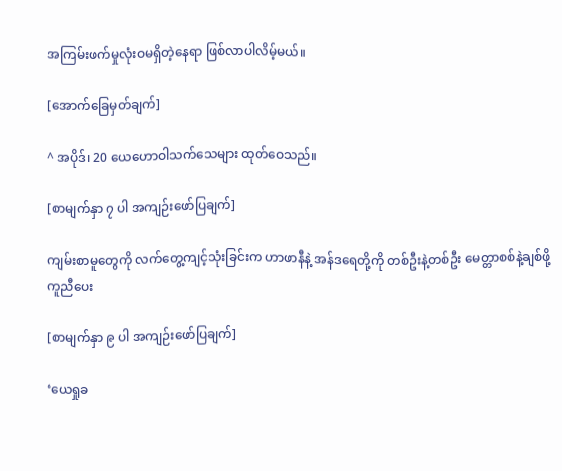အကြမ်းဖက်မှုလုံးဝမရှိတဲ့နေရာ ဖြစ်လာပါလိမ့်မယ်။

[အောက်ခြေမှတ်ချက်]

^ အပိုဒ်၊ 20 ယေဟောဝါသက်သေများ ထုတ်ဝေသည်။

[စာမျက်နှာ ၇ ပါ အကျဉ်းဖော်ပြချက်]

ကျမ်းစာမူတွေကို လက်တွေ့ကျင့်သုံးခြင်းက ဟာဖာနီနဲ့ အန်ဒရေတို့ကို တစ်ဦးနဲ့တစ်ဦး မေတ္တာစစ်နဲ့ချစ်ဖို့ ကူညီပေး

[စာမျက်နှာ ၉ ပါ အကျဉ်းဖော်ပြချက်]

‘ယေရှုခ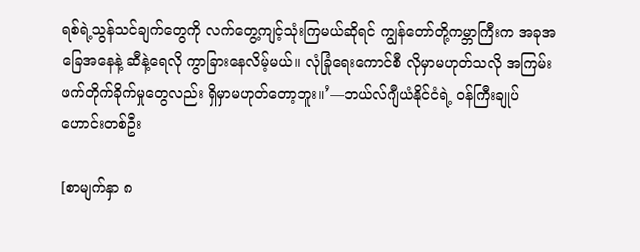ရစ်ရဲ့သွန်သင်ချက်တွေကို လက်တွေ့ကျင့်သုံးကြမယ်ဆိုရင် ကျွန်တော်တို့ကမ္ဘာကြီးက အခုအခြေအနေနဲ့ ဆီနဲ့ရေလို ကွာခြားနေလိမ့်မယ်။ လုံခြုံရေးကောင်စီ လိုမှာမဟုတ်သလို အကြမ်းဖက်တိုက်ခိုက်မှုတွေလည်း ရှိမှာမဟုတ်တော့ဘူး။’—ဘယ်လ်ဂျီယံနိုင်ငံရဲ့ ဝန်ကြီးချုပ်ဟောင်းတစ်ဦး

[စာမျက်နှာ ၈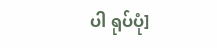ပါ ရုပ်ပုံ]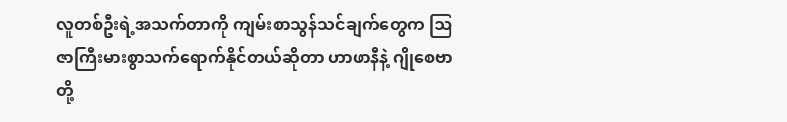လူတစ်ဦးရဲ့အသက်တာကို ကျမ်းစာသွန်သင်ချက်တွေက ဩဇာကြီးမားစွာသက်ရောက်နိုင်တယ်ဆိုတာ ဟာဖာနီနဲ့ ဂျိုစေဗာတို့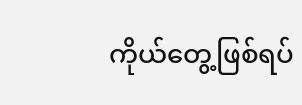ကိုယ်တွေ့ဖြစ်ရပ်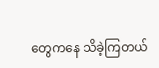တွေကနေ သိခဲ့ကြတယ်